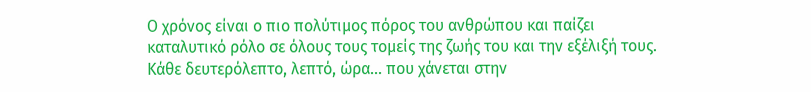Ο χρόνος είναι ο πιο πολύτιμος πόρος του ανθρώπου και παίζει καταλυτικό ρόλο σε όλους τους τομείς της ζωής του και την εξέλιξή τους. Κάθε δευτερόλεπτο, λεπτό, ώρα… που χάνεται στην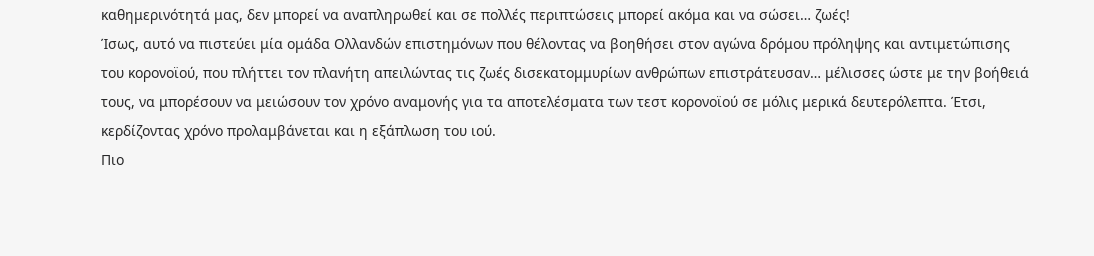καθημερινότητά μας, δεν μπορεί να αναπληρωθεί και σε πολλές περιπτώσεις μπορεί ακόμα και να σώσει… ζωές!
Ίσως, αυτό να πιστεύει μία ομάδα Ολλανδών επιστημόνων που θέλοντας να βοηθήσει στον αγώνα δρόμου πρόληψης και αντιμετώπισης του κορονοϊού, που πλήττει τον πλανήτη απειλώντας τις ζωές δισεκατομμυρίων ανθρώπων επιστράτευσαν… μέλισσες ώστε με την βοήθειά τους, να μπορέσουν να μειώσουν τον χρόνο αναμονής για τα αποτελέσματα των τεστ κορονοϊού σε μόλις μερικά δευτερόλεπτα. Έτσι, κερδίζοντας χρόνο προλαμβάνεται και η εξάπλωση του ιού.
Πιο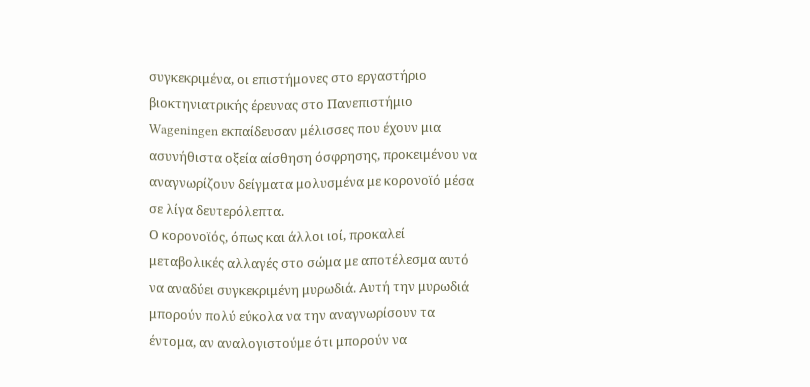συγκεκριμένα, οι επιστήμονες στο εργαστήριο βιοκτηνιατρικής έρευνας στο Πανεπιστήμιο Wageningen εκπαίδευσαν μέλισσες που έχουν μια ασυνήθιστα οξεία αίσθηση όσφρησης, προκειμένου να αναγνωρίζουν δείγματα μολυσμένα με κορονοϊό μέσα σε λίγα δευτερόλεπτα.
Ο κορονοϊός, όπως και άλλοι ιοί, προκαλεί μεταβολικές αλλαγές στο σώμα με αποτέλεσμα αυτό να αναδύει συγκεκριμένη μυρωδιά. Αυτή την μυρωδιά μπορούν πολύ εύκολα να την αναγνωρίσουν τα έντομα, αν αναλογιστούμε ότι μπορούν να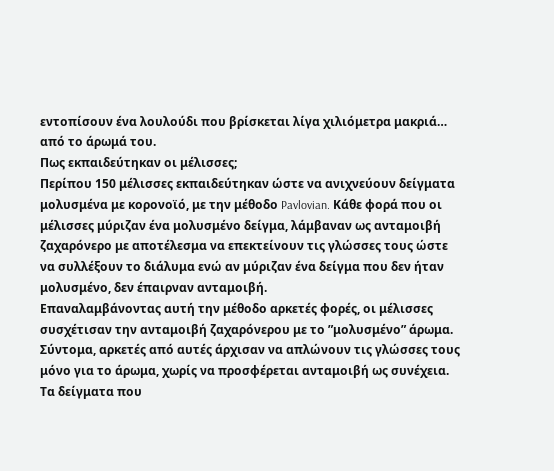εντοπίσουν ένα λουλούδι που βρίσκεται λίγα χιλιόμετρα μακριά… από το άρωμά του.
Πως εκπαιδεύτηκαν οι μέλισσες;
Περίπου 150 μέλισσες εκπαιδεύτηκαν ώστε να ανιχνεύουν δείγματα μολυσμένα με κορονοϊό, με την μέθοδο Pavlovian. Κάθε φορά που οι μέλισσες μύριζαν ένα μολυσμένο δείγμα, λάμβαναν ως ανταμοιβή ζαχαρόνερο με αποτέλεσμα να επεκτείνουν τις γλώσσες τους ώστε να συλλέξουν το διάλυμα ενώ αν μύριζαν ένα δείγμα που δεν ήταν μολυσμένο, δεν έπαιρναν ανταμοιβή.
Επαναλαμβάνοντας αυτή την μέθοδο αρκετές φορές, οι μέλισσες συσχέτισαν την ανταμοιβή ζαχαρόνερου με το ”μολυσμένο” άρωμα. Σύντομα, αρκετές από αυτές άρχισαν να απλώνουν τις γλώσσες τους μόνο για το άρωμα, χωρίς να προσφέρεται ανταμοιβή ως συνέχεια.
Τα δείγματα που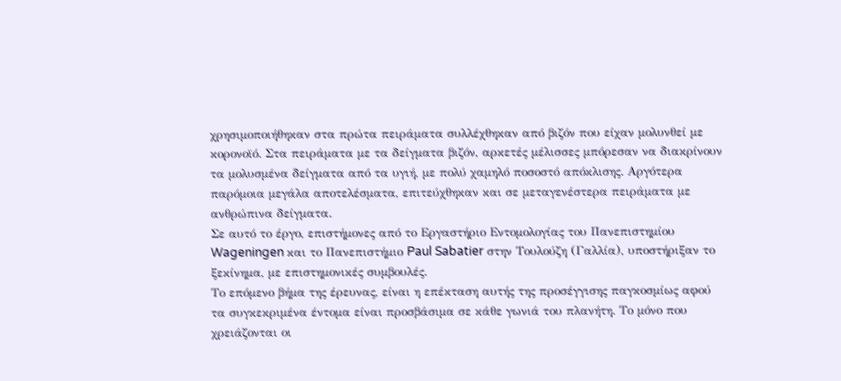χρησιμοποιήθηκαν στα πρώτα πειράματα συλλέχθηκαν από βιζόν που είχαν μολυνθεί με κορονοϊό. Στα πειράματα με τα δείγματα βιζόν, αρκετές μέλισσες μπόρεσαν να διακρίνουν τα μολυσμένα δείγματα από τα υγιή, με πολύ χαμηλό ποσοστό απόκλισης. Αργότερα παρόμοια μεγάλα αποτελέσματα, επιτεύχθηκαν και σε μεταγενέστερα πειράματα με ανθρώπινα δείγματα.
Σε αυτό το έργο, επιστήμονες από το Εργαστήριο Εντομολογίας του Πανεπιστημίου Wageningen και το Πανεπιστήμιο Paul Sabatier στην Τουλούζη (Γαλλία), υποστήριξαν το ξεκίνημα, με επιστημονικές συμβουλές.
Το επόμενο βήμα της έρευνας, είναι η επέκταση αυτής της προσέγγισης παγκοσμίως αφού τα συγκεκριμένα έντομα είναι προσβάσιμα σε κάθε γωνιά του πλανήτη. Το μόνο που χρειάζονται οι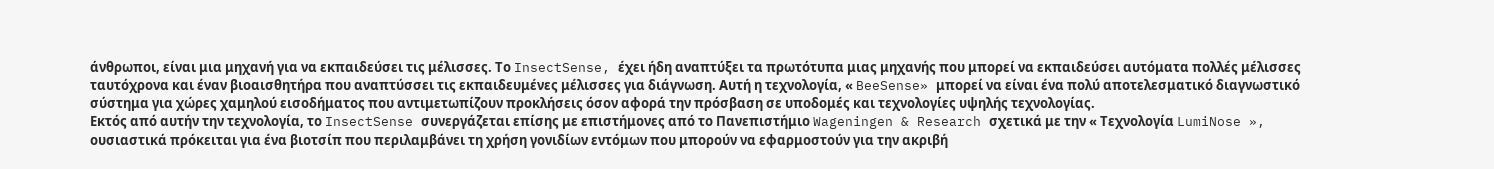άνθρωποι, είναι μια μηχανή για να εκπαιδεύσει τις μέλισσες. Το InsectSense, έχει ήδη αναπτύξει τα πρωτότυπα μιας μηχανής που μπορεί να εκπαιδεύσει αυτόματα πολλές μέλισσες ταυτόχρονα και έναν βιοαισθητήρα που αναπτύσσει τις εκπαιδευμένες μέλισσες για διάγνωση. Αυτή η τεχνολογία, « BeeSense» μπορεί να είναι ένα πολύ αποτελεσματικό διαγνωστικό σύστημα για χώρες χαμηλού εισοδήματος που αντιμετωπίζουν προκλήσεις όσον αφορά την πρόσβαση σε υποδομές και τεχνολογίες υψηλής τεχνολογίας.
Εκτός από αυτήν την τεχνολογία, το InsectSense συνεργάζεται επίσης με επιστήμονες από το Πανεπιστήμιο Wageningen & Research σχετικά με την « Τεχνολογία LumiNose », ουσιαστικά πρόκειται για ένα βιοτσίπ που περιλαμβάνει τη χρήση γονιδίων εντόμων που μπορούν να εφαρμοστούν για την ακριβή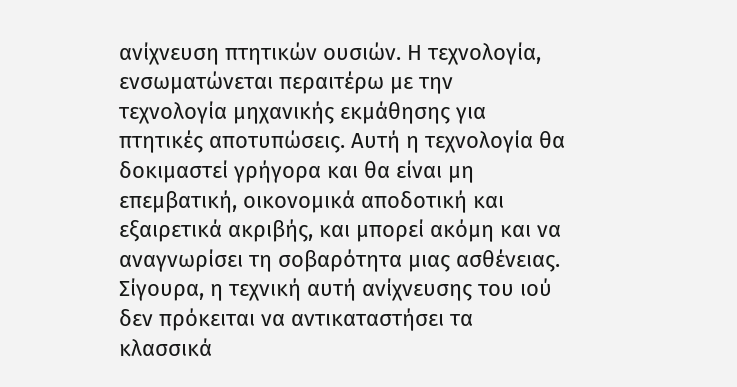ανίχνευση πτητικών ουσιών. Η τεχνολογία, ενσωματώνεται περαιτέρω με την τεχνολογία μηχανικής εκμάθησης για πτητικές αποτυπώσεις. Αυτή η τεχνολογία θα δοκιμαστεί γρήγορα και θα είναι μη επεμβατική, οικονομικά αποδοτική και εξαιρετικά ακριβής, και μπορεί ακόμη και να αναγνωρίσει τη σοβαρότητα μιας ασθένειας.
Σίγουρα, η τεχνική αυτή ανίχνευσης του ιού δεν πρόκειται να αντικαταστήσει τα κλασσικά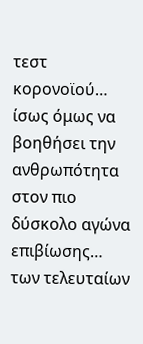τεστ κορονοϊού… ίσως όμως να βοηθήσει την ανθρωπότητα στον πιο δύσκολο αγώνα επιβίωσης… των τελευταίων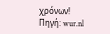χρόνων!
Πηγή: wur.nl